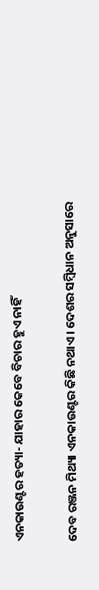ଏନକାଉଣ୍ଟର ହତ୍ୟା- ଯାହାର କେବେ ବିଚାର ହୁଏ ନାହିଁ

ଦେବ ରଞ୍ଜନ ମିଥ୍ୟା ଏନକାଉଣ୍ଟର କିଛି ନଥାଏ। ଦେଶର ସମ୍ବିଧାନ ଅନୁସାରେ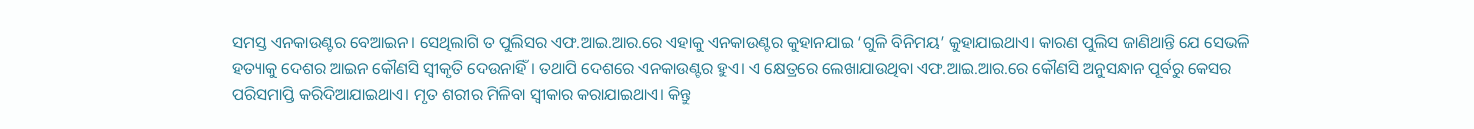ସମସ୍ତ ଏନକାଉଣ୍ଟର ବେଆଇନ। ସେଥିଲାଗି ତ ପୁଲିସର ଏଫ.ଆଇ.ଆର.ରେ ଏହାକୁ ଏନକାଉଣ୍ଟର କୁହାନଯାଇ ‘ଗୁଳି ବିନିମୟ’ କୁହାଯାଇଥାଏ। କାରଣ ପୁଲିସ ଜାଣିଥାନ୍ତି ଯେ ସେଭଳି ହତ୍ୟାକୁ ଦେଶର ଆଇନ କୌଣସି ସ୍ୱୀକୃତି ଦେଉନାହିଁ। ତଥାପି ଦେଶରେ ଏନକାଉଣ୍ଟର ହୁଏ। ଏ କ୍ଷେତ୍ରରେ ଲେଖାଯାଉଥିବା ଏଫ.ଆଇ.ଆର.ରେ କୌଣସି ଅନୁସନ୍ଧାନ ପୂର୍ବରୁ କେସର ପରିସମାପ୍ତି କରିଦିଆଯାଇଥାଏ। ମୃତ ଶରୀର ମିଳିବା ସ୍ଵୀକାର କରାଯାଇଥାଏ। କିନ୍ତୁ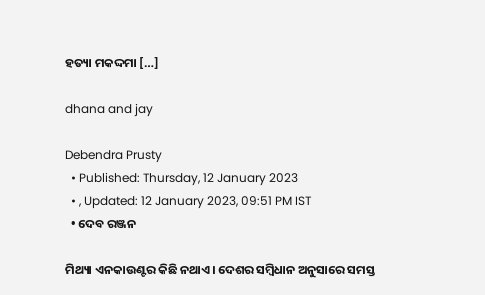ହତ୍ୟା ମକଦ୍ଦମା […]

dhana and jay

Debendra Prusty
  • Published: Thursday, 12 January 2023
  • , Updated: 12 January 2023, 09:51 PM IST
  • ଦେବ ରଞ୍ଜନ

ମିଥ୍ୟା ଏନକାଉଣ୍ଟର କିଛି ନଥାଏ। ଦେଶର ସମ୍ବିଧାନ ଅନୁସାରେ ସମସ୍ତ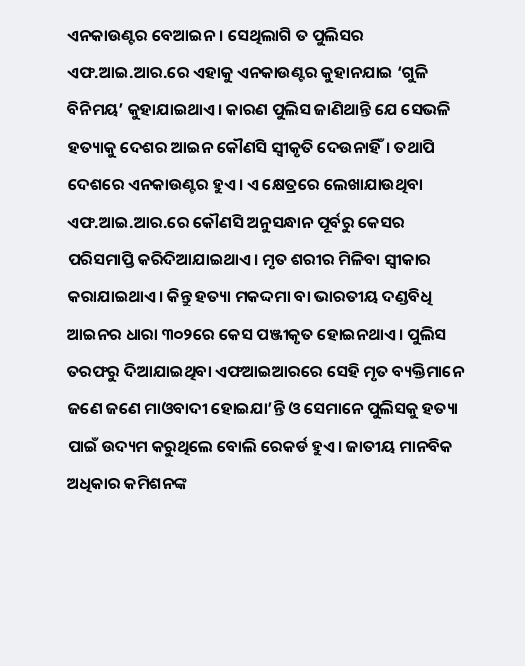ଏନକାଉଣ୍ଟର ବେଆଇନ। ସେଥିଲାଗି ତ ପୁଲିସର ଏଫ.ଆଇ.ଆର.ରେ ଏହାକୁ ଏନକାଉଣ୍ଟର କୁହାନଯାଇ ‘ଗୁଳି ବିନିମୟ’ କୁହାଯାଇଥାଏ। କାରଣ ପୁଲିସ ଜାଣିଥାନ୍ତି ଯେ ସେଭଳି ହତ୍ୟାକୁ ଦେଶର ଆଇନ କୌଣସି ସ୍ୱୀକୃତି ଦେଉନାହିଁ। ତଥାପି ଦେଶରେ ଏନକାଉଣ୍ଟର ହୁଏ। ଏ କ୍ଷେତ୍ରରେ ଲେଖାଯାଉଥିବା ଏଫ.ଆଇ.ଆର.ରେ କୌଣସି ଅନୁସନ୍ଧାନ ପୂର୍ବରୁ କେସର ପରିସମାପ୍ତି କରିଦିଆଯାଇଥାଏ। ମୃତ ଶରୀର ମିଳିବା ସ୍ଵୀକାର କରାଯାଇଥାଏ। କିନ୍ତୁ ହତ୍ୟା ମକଦ୍ଦମା ବା ଭାରତୀୟ ଦଣ୍ଡବିଧି ଆଇନର ଧାରା ୩୦୨ରେ କେସ ପଞ୍ଜୀକୃତ ହୋଇନଥାଏ। ପୁଲିସ ତରଫରୁ ଦିଆଯାଇଥିବା ଏଫଆଇଆରରେ ସେହି ମୃତ ବ୍ୟକ୍ତିମାନେ ଜଣେ ଜଣେ ମାଓବାଦୀ ହୋଇଯା’ନ୍ତି ଓ ସେମାନେ ପୁଲିସକୁ ହତ୍ୟା ପାଇଁ ଉଦ୍ୟମ କରୁଥିଲେ ବୋଲି ରେକର୍ଡ ହୁଏ। ଜାତୀୟ ମାନବିକ ଅଧିକାର କମିଶନଙ୍କ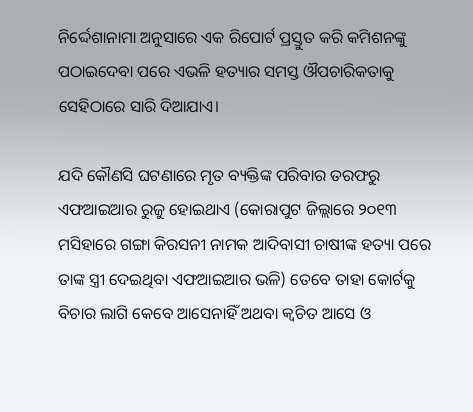ନିର୍ଦ୍ଦେଶାନାମା ଅନୁସାରେ ଏକ ରିପୋର୍ଟ ପ୍ରସ୍ତୁତ କରି କମିଶନଙ୍କୁ ପଠାଇଦେବା ପରେ ଏଭଳି ହତ୍ୟାର ସମସ୍ତ ଔପଚାରିକତାକୁ ସେହିଠାରେ ସାରି ଦିଆଯାଏ।

ଯଦି କୌଣସି ଘଟଣାରେ ମୃତ ବ୍ୟକ୍ତିଙ୍କ ପରିବାର ତରଫରୁ ଏଫଆଇଆର ରୁଜୁ ହୋଇଥାଏ (କୋରାପୁଟ ଜିଲ୍ଲାରେ ୨୦୧୩ ମସିହାରେ ଗଙ୍ଗା କିରସନୀ ନାମକ ଆଦିବାସୀ ଚାଷୀଙ୍କ ହତ୍ୟା ପରେ ତାଙ୍କ ସ୍ତ୍ରୀ ଦେଇଥିବା ଏଫଆଇଆର ଭଳି) ତେବେ ତାହା କୋର୍ଟକୁ ବିଚାର ଲାଗି କେବେ ଆସେନାହିଁ ଅଥବା କ୍ଵଚିତ ଆସେ ଓ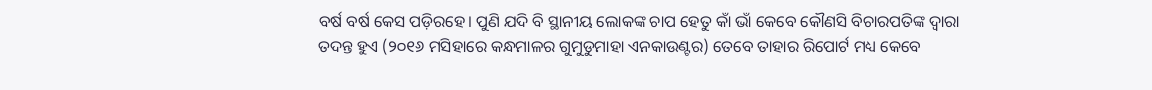ବର୍ଷ ବର୍ଷ କେସ ପଡ଼ିରହେ। ପୁଣି ଯଦି ବି ସ୍ଥାନୀୟ ଲୋକଙ୍କ ଚାପ ହେତୁ କାଁ ଭାଁ କେବେ କୌଣସି ବିଚାରପତିଙ୍କ ଦ୍ଵାରା ତଦନ୍ତ ହୁଏ (୨୦୧୬ ମସିହାରେ କନ୍ଧମାଳର ଗୁମୁଡୁମାହା ଏନକାଉଣ୍ଟର) ତେବେ ତାହାର ରିପୋର୍ଟ ମଧ୍ୟ କେବେ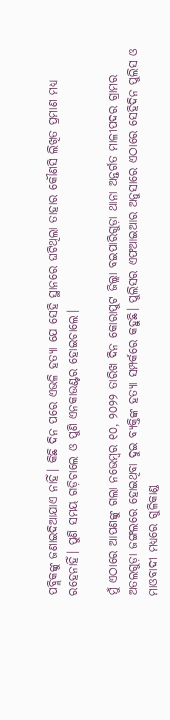ପବ୍ଲିକଙ୍କୁ ଜଣାଇଦିଆଯାଏ ନାହିଁ। କିଛି ଦିନ ପରେ ଏଭଳି ହତ୍ୟା ଯେ ସେହି ସ୍ଥାନରେ ଘଟିଥିଲା ତାହାର କୌଣସି ଲିଖିତ ପ୍ରମାଣ ମଧ୍ୟ ରହେନାହିଁ। ପୁଣି ସମୟ ଗଡ଼ିଚାଲେ ଓ ପୁଣି ଏନକାଉଣ୍ଟର ହୋଇଚାଲେ।

ମୁଁ ଏଠାରେ ଆପଣଙ୍କୁ ଗଲା ନଭେମ୍ବର ୧୦, ୨୦୨୨ ତାରିଖ ଦିନ କୋରାପୁଟ ଜିଲ୍ଲା ବଇପାରିଗୁଡ଼ା ଥାନା ଅନ୍ତର୍ଗତ ମାଳୀପଦର ଗ୍ରାମର ଅତଲଗୁଡ଼ା ଜଙ୍ଗଲରେ ହୋଇଥିବା ଦୁଇ ବ୍ୟକ୍ତିଙ୍କ ହତ୍ୟା ସମ୍ପର୍କରେ କହୁଛି। ପୁଲିସର ଏଫଆଇଆର ଅନୁସାରେ ଏଠାରେ ସେହିଦିନ ପୁଲିସ ଓ ମାଓବାଦୀ ମଧ୍ୟରେ ଗୁଳିକାଣ୍ଡ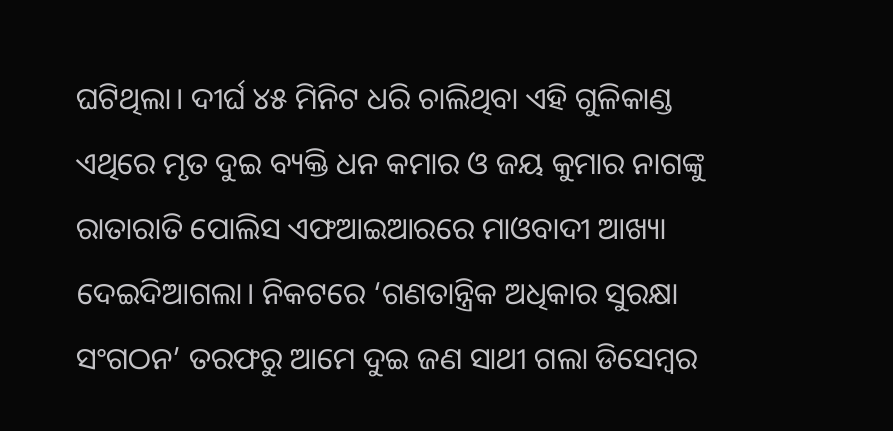ଘଟିଥିଲା। ଦୀର୍ଘ ୪୫ ମିନିଟ ଧରି ଚାଲିଥିବା ଏହି ଗୁଳିକାଣ୍ଡ ଏଥିରେ ମୃତ ଦୁଇ ବ୍ୟକ୍ତି ଧନ କମାର ଓ ଜୟ କୁମାର ନାଗଙ୍କୁ ରାତାରାତି ପୋଲିସ ଏଫଆଇଆରରେ ମାଓବାଦୀ ଆଖ୍ୟା ଦେଇଦିଆଗଲା। ନିକଟରେ ‘ଗଣତାନ୍ତ୍ରିକ ଅଧିକାର ସୁରକ୍ଷା ସଂଗଠନ’ ତରଫରୁ ଆମେ ଦୁଇ ଜଣ ସାଥୀ ଗଲା ଡିସେମ୍ବର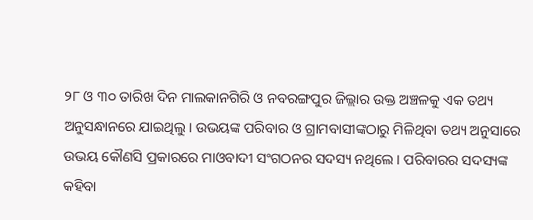୨୮ ଓ ୩୦ ତାରିଖ ଦିନ ମାଲକାନଗିରି ଓ ନବରଙ୍ଗପୁର ଜିଲ୍ଲାର ଉକ୍ତ ଅଞ୍ଚଳକୁ ଏକ ତଥ୍ୟ ଅନୁସନ୍ଧାନରେ ଯାଇଥିଲୁ। ଉଭୟଙ୍କ ପରିବାର ଓ ଗ୍ରାମବାସୀଙ୍କଠାରୁ ମିଳିଥିବା ତଥ୍ୟ ଅନୁସାରେ ଉଭୟ କୌଣସି ପ୍ରକାରରେ ମାଓବାଦୀ ସଂଗଠନର ସଦସ୍ୟ ନଥିଲେ। ପରିବାରର ସଦସ୍ୟଙ୍କ କହିବା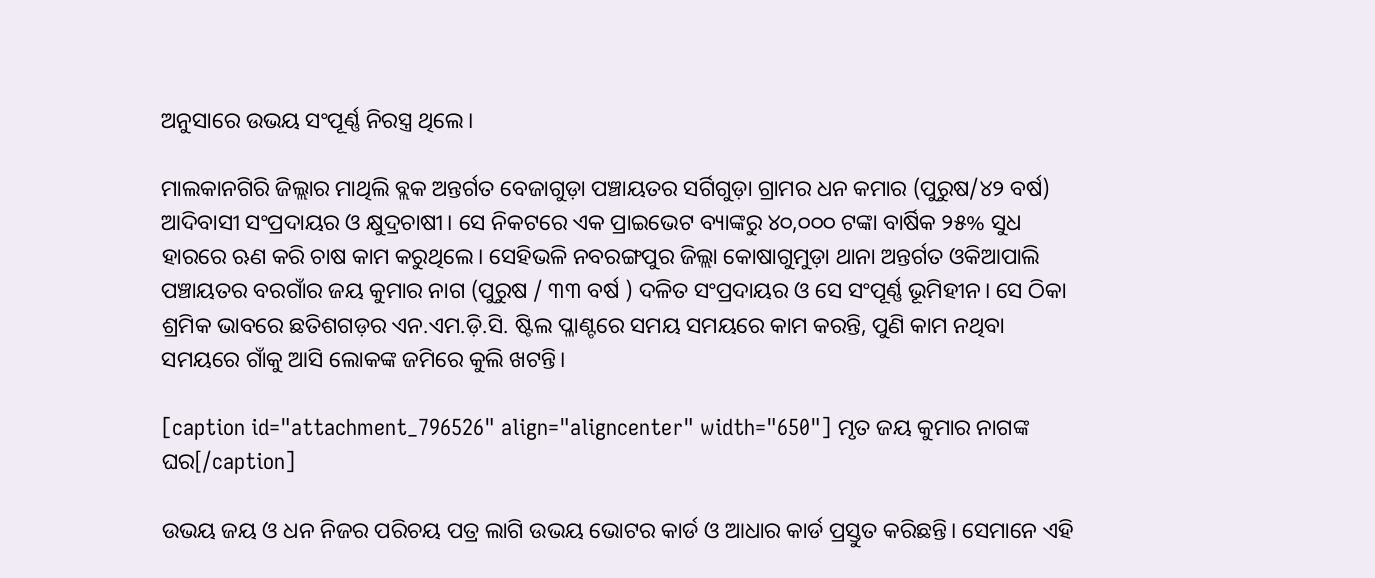ଅନୁସାରେ ଉଭୟ ସଂପୂର୍ଣ୍ଣ ନିରସ୍ତ୍ର ଥିଲେ।

ମାଲକାନଗିରି ଜିଲ୍ଲାର ମାଥିଲି ବ୍ଲକ ଅନ୍ତର୍ଗତ ବେଜାଗୁଡ଼ା ପଞ୍ଚାୟତର ସର୍ଗିଗୁଡ଼ା ଗ୍ରାମର ଧନ କମାର (ପୁରୁଷ/୪୨ ବର୍ଷ) ଆଦିବାସୀ ସଂପ୍ରଦାୟର ଓ କ୍ଷୁଦ୍ରଚାଷୀ। ସେ ନିକଟରେ ଏକ ପ୍ରାଇଭେଟ ବ୍ୟାଙ୍କରୁ ୪୦,୦୦୦ ଟଙ୍କା ବାର୍ଷିକ ୨୫% ସୁଧ ହାରରେ ଋଣ କରି ଚାଷ କାମ କରୁଥିଲେ। ସେହିଭଳି ନବରଙ୍ଗପୁର ଜିଲ୍ଲା କୋଷାଗୁମୁଡ଼ା ଥାନା ଅନ୍ତର୍ଗତ ଓକିଆପାଲି ପଞ୍ଚାୟତର ବରଗାଁର ଜୟ କୁମାର ନାଗ (ପୁରୁଷ / ୩୩ ବର୍ଷ ) ଦଳିତ ସଂପ୍ରଦାୟର ଓ ସେ ସଂପୂର୍ଣ୍ଣ ଭୂମିହୀନ। ସେ ଠିକା ଶ୍ରମିକ ଭାବରେ ଛତିଶଗଡ଼ର ଏନ.ଏମ.ଡ଼ି.ସି. ଷ୍ଟିଲ ପ୍ଳାଣ୍ଟରେ ସମୟ ସମୟରେ କାମ କରନ୍ତି, ପୁଣି କାମ ନଥିବା ସମୟରେ ଗାଁକୁ ଆସି ଲୋକଙ୍କ ଜମିରେ କୁଲି ଖଟନ୍ତି।

[caption id="attachment_796526" align="aligncenter" width="650"] ମୃତ ଜୟ କୁମାର ନାଗଙ୍କ ଘର[/caption]

ଉଭୟ ଜୟ ଓ ଧନ ନିଜର ପରିଚୟ ପତ୍ର ଲାଗି ଉଭୟ ଭୋଟର କାର୍ଡ ଓ ଆଧାର କାର୍ଡ ପ୍ରସ୍ତୁତ କରିଛନ୍ତି। ସେମାନେ ଏହି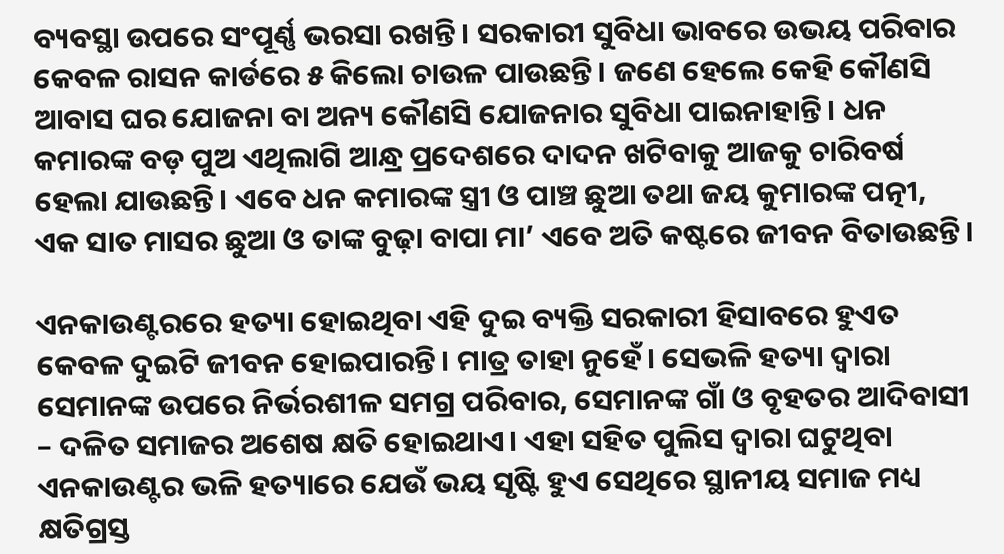ବ୍ୟବସ୍ଥା ଉପରେ ସଂପୂର୍ଣ୍ଣ ଭରସା ରଖନ୍ତି। ସରକାରୀ ସୁବିଧା ଭାବରେ ଉଭୟ ପରିବାର କେବଳ ରାସନ କାର୍ଡରେ ୫ କିଲୋ ଚାଉଳ ପାଉଛନ୍ତି। ଜଣେ ହେଲେ କେହି କୌଣସି ଆବାସ ଘର ଯୋଜନା ବା ଅନ୍ୟ କୌଣସି ଯୋଜନାର ସୁବିଧା ପାଇନାହାନ୍ତି। ଧନ କମାରଙ୍କ ବଡ଼ ପୁଅ ଏଥିଲାଗି ଆନ୍ଧ୍ର ପ୍ରଦେଶରେ ଦାଦନ ଖଟିବାକୁ ଆଜକୁ ଚାରିବର୍ଷ ହେଲା ଯାଉଛନ୍ତି। ଏବେ ଧନ କମାରଙ୍କ ସ୍ତ୍ରୀ ଓ ପାଞ୍ଚ ଛୁଆ ତଥା ଜୟ କୁମାରଙ୍କ ପତ୍ନୀ, ଏକ ସାତ ମାସର ଛୁଆ ଓ ତାଙ୍କ ବୁଢ଼ା ବାପା ମା’ ଏବେ ଅତି କଷ୍ଟରେ ଜୀବନ ବିତାଉଛନ୍ତି।

ଏନକାଉଣ୍ଟରରେ ହତ୍ୟା ହୋଇଥିବା ଏହି ଦୁଇ ବ୍ୟକ୍ତି ସରକାରୀ ହିସାବରେ ହୁଏତ କେବଳ ଦୁଇଟି ଜୀବନ ହୋଇପାରନ୍ତି। ମାତ୍ର ତାହା ନୁହେଁ। ସେଭଳି ହତ୍ୟା ଦ୍ଵାରା ସେମାନଙ୍କ ଉପରେ ନିର୍ଭରଶୀଳ ସମଗ୍ର ପରିବାର, ସେମାନଙ୍କ ଗାଁ ଓ ବୃହତର ଆଦିବାସୀ – ଦଳିତ ସମାଜର ଅଶେଷ କ୍ଷତି ହୋଇଥାଏ। ଏହା ସହିତ ପୁଲିସ ଦ୍ଵାରା ଘଟୁଥିବା ଏନକାଉଣ୍ଟର ଭଳି ହତ୍ୟାରେ ଯେଉଁ ଭୟ ସୃଷ୍ଟି ହୁଏ ସେଥିରେ ସ୍ଥାନୀୟ ସମାଜ ମଧ୍ୟ କ୍ଷତିଗ୍ରସ୍ତ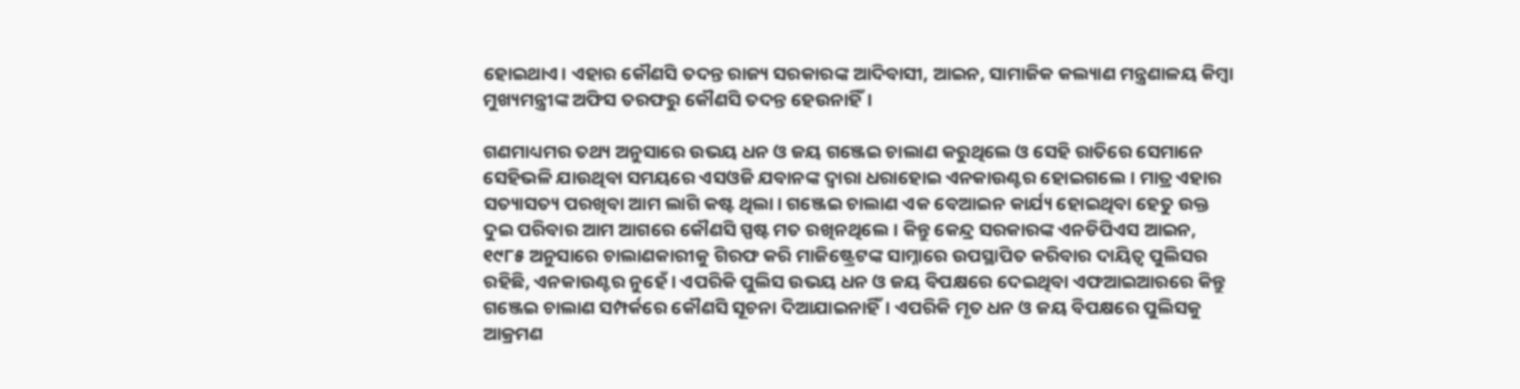ହୋଇଥାଏ। ଏହାର କୌଣସି ତଦନ୍ତ ରାଜ୍ୟ ସରକାରଙ୍କ ଆଦିବାସୀ, ଆଇନ, ସାମାଜିକ କଲ୍ୟାଣ ମନ୍ତ୍ରଣାଳୟ କିମ୍ବା ମୁଖ୍ୟମନ୍ତ୍ରୀଙ୍କ ଅଫିସ ତରଫରୁ କୌଣସି ତଦନ୍ତ ହେଉନାହିଁ।

ଗଣମାଧ୍ୟମର ତଥ୍ୟ ଅନୁସାରେ ଉଭୟ ଧନ ଓ ଜୟ ଗଞ୍ଜେଇ ଚାଲାଣ କରୁଥିଲେ ଓ ସେହି ରାତିରେ ସେମାନେ ସେହିଭଳି ଯାଉଥିବା ସମୟରେ ଏସଓଜି ଯବାନଙ୍କ ଦ୍ଵାରା ଧରାହୋଇ ଏନକାଉଣ୍ଟର ହୋଇଗଲେ। ମାତ୍ର ଏହାର ସତ୍ୟାସତ୍ୟ ପରଖିବା ଆମ ଲାଗି କଷ୍ଟ ଥିଲା। ଗଞ୍ଜେଇ ଚାଲାଣ ଏକ ବେଆଇନ କାର୍ଯ୍ୟ ହୋଇଥିବା ହେତୁ ଉକ୍ତ ଦୁଇ ପରିବାର ଆମ ଆଗରେ କୌଣସି ସ୍ପଷ୍ଟ ମତ ରଖିନଥିଲେ। କିନ୍ତୁ କେନ୍ଦ୍ର ସରକାରଙ୍କ ଏନଡିପିଏସ ଆଇନ, ୧୯୮୫ ଅନୁସାରେ ଚାଲାଣକାରୀକୁ ଗିରଫ କରି ମାଜିଷ୍ଟ୍ରେଟଙ୍କ ସାମ୍ନାରେ ଉପସ୍ଥାପିତ କରିବାର ଦାୟିତ୍ଵ ପୁଲିସର ରହିଛି, ଏନକାଉଣ୍ଟର ନୁହେଁ। ଏପରିକି ପୁଲିସ ଉଭୟ ଧନ ଓ ଜୟ ବିପକ୍ଷରେ ଦେଇଥିବା ଏଫଆଇଆରରେ କିନ୍ତୁ ଗଞ୍ଜେଇ ଚାଲାଣ ସମ୍ପର୍କରେ କୌଣସି ସୂଚନା ଦିଆଯାଇନାହିଁ। ଏପରିକି ମୃତ ଧନ ଓ ଜୟ ବିପକ୍ଷରେ ପୁଲିସକୁ ଆକ୍ରମଣ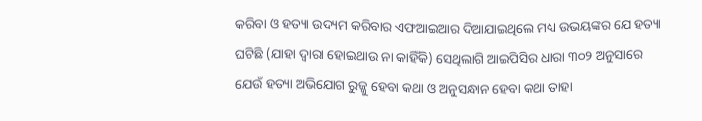କରିବା ଓ ହତ୍ୟା ଉଦ୍ୟମ କରିବାର ଏଫଆଇଆର ଦିଆଯାଇଥିଲେ ମଧ୍ୟ ଉଭୟଙ୍କର ଯେ ହତ୍ୟା ଘଟିଛି (ଯାହା ଦ୍ଵାରା ହୋଇଥାଉ ନା କାହିଁକି) ସେଥିଲାଗି ଆଇପିସିର ଧାରା ୩୦୨ ଅନୁସାରେ ଯେଉଁ ହତ୍ୟା ଅଭିଯୋଗ ରୁଜ୍ଜୁ ହେବା କଥା ଓ ଅନୁସନ୍ଧାନ ହେବା କଥା ତାହା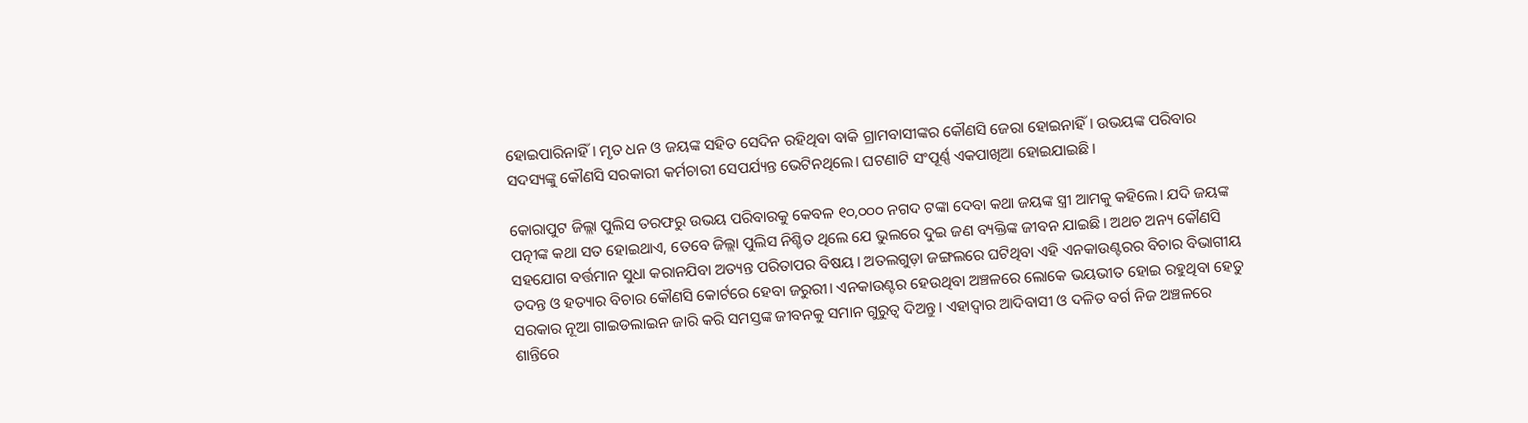ହୋଇପାରିନାହିଁ। ମୃତ ଧନ ଓ ଜୟଙ୍କ ସହିତ ସେଦିନ ରହିଥିବା ବାକି ଗ୍ରାମବାସୀଙ୍କର କୌଣସି ଜେରା ହୋଇନାହିଁ। ଉଭୟଙ୍କ ପରିବାର ସଦସ୍ୟଙ୍କୁ କୌଣସି ସରକାରୀ କର୍ମଚାରୀ ସେପର୍ଯ୍ୟନ୍ତ ଭେଟିନଥିଲେ। ଘଟଣାଟି ସଂପୂର୍ଣ୍ଣ ଏକପାଖିଆ ହୋଇଯାଇଛି।

କୋରାପୁଟ ଜିଲ୍ଲା ପୁଲିସ ତରଫରୁ ଉଭୟ ପରିବାରକୁ କେବଳ ୧୦,୦୦୦ ନଗଦ ଟଙ୍କା ଦେବା କଥା ଜୟଙ୍କ ସ୍ତ୍ରୀ ଆମକୁ କହିଲେ। ଯଦି ଜୟଙ୍କ ପତ୍ନୀଙ୍କ କଥା ସତ ହୋଇଥାଏ, ତେବେ ଜିଲ୍ଲା ପୁଲିସ ନିଶ୍ଚିତ ଥିଲେ ଯେ ଭୁଲରେ ଦୁଇ ଜଣ ବ୍ୟକ୍ତିଙ୍କ ଜୀବନ ଯାଇଛି। ଅଥଚ ଅନ୍ୟ କୌଣସି ସହଯୋଗ ବର୍ତ୍ତମାନ ସୁଧା କରାନଯିବା ଅତ୍ୟନ୍ତ ପରିତାପର ବିଷୟ। ଅତଲଗୁଡ଼ା ଜଙ୍ଗଲରେ ଘଟିଥିବା ଏହି ଏନକାଉଣ୍ଟରର ବିଚାର ବିଭାଗୀୟ ତଦନ୍ତ ଓ ହତ୍ୟାର ବିଚାର କୌଣସି କୋର୍ଟରେ ହେବା ଜରୁରୀ। ଏନକାଉଣ୍ଟର ହେଉଥିବା ଅଞ୍ଚଳରେ ଲୋକେ ଭୟଭୀତ ହୋଇ ରହୁଥିବା ହେତୁ ସରକାର ନୂଆ ଗାଇଡଲାଇନ ଜାରି କରି ସମସ୍ତଙ୍କ ଜୀବନକୁ ସମାନ ଗୁରୁତ୍ଵ ଦିଅନ୍ତୁ। ଏହାଦ୍ୱାର ଆଦିବାସୀ ଓ ଦଳିତ ବର୍ଗ ନିଜ ଅଞ୍ଚଳରେ ଶାନ୍ତିରେ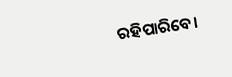ରହିପାରିବେ।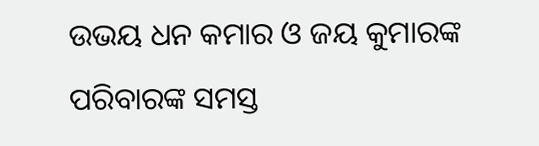ଉଭୟ ଧନ କମାର ଓ ଜୟ କୁମାରଙ୍କ ପରିବାରଙ୍କ ସମସ୍ତ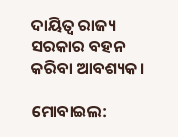ଦାୟିତ୍ଵ ରାଜ୍ୟ ସରକାର ବହନ କରିବା ଆବଶ୍ୟକ।

ମୋବାଇଲ: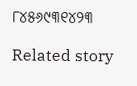୮୪୫୬୯୩୧୪୨୩

Related story